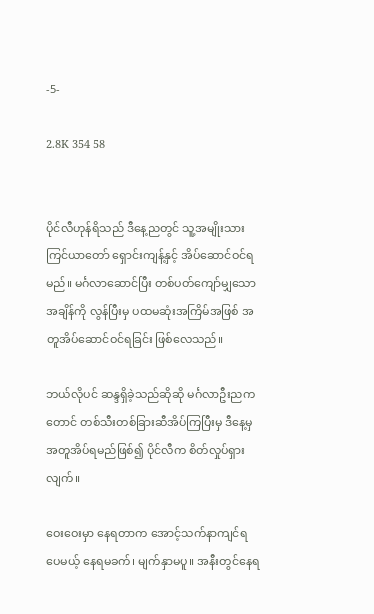-5-

2.8K 354 58


ပိုင်လီဟုန်ရိသည် ဒီနေ့ညတွင် သူ့အမျိုးသားကြင်ယာတော် ရှောင်းကျန့်နှင့် အိပ်ဆောင်ဝင်ရမည်။ မင်္ဂလာဆောင်ပြီး တစ်ပတ်ကျော်မျှသော အချိန်ကို လွန်ပြီးမှ ပထမဆုံးအကြိမ်အဖြစ် အတူအိပ်ဆောင်ဝင်ရခြင်း ဖြစ်လေသည်။

ဘယ်လိုပင် ဆန္ဒရှိခဲ့သည်ဆိုဆို မင်္ဂလာဦးညကတောင် တစ်သီးတစ်ခြားဆီအိပ်ကြပြီးမှ ဒီနေ့မှ အတူအိပ်ရမည်ဖြစ်၍ ပိုင်လီက စိတ်လှုပ်ရှားလျက်။

ဝေးဝေးမှာ နေရတာက အောင့်သက်နာကျင်ရပေမယ့် နေရမခက်၊ မျက်နှာမပူ။ အနီးတွင်နေရ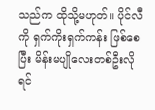သည်က ထိုသို့မဟုတ်။ ပိုင်လီကို ရှက်ကိုးရှက်ကန်း ဖြစ်စေပြီး မိန်းမပျိုလေးတစ်ဦးလို ရင်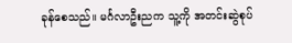ခုန်စေသည်။ မင်္ဂလာဦးညက သူ့ကို အတင်းဆွဲစုပ်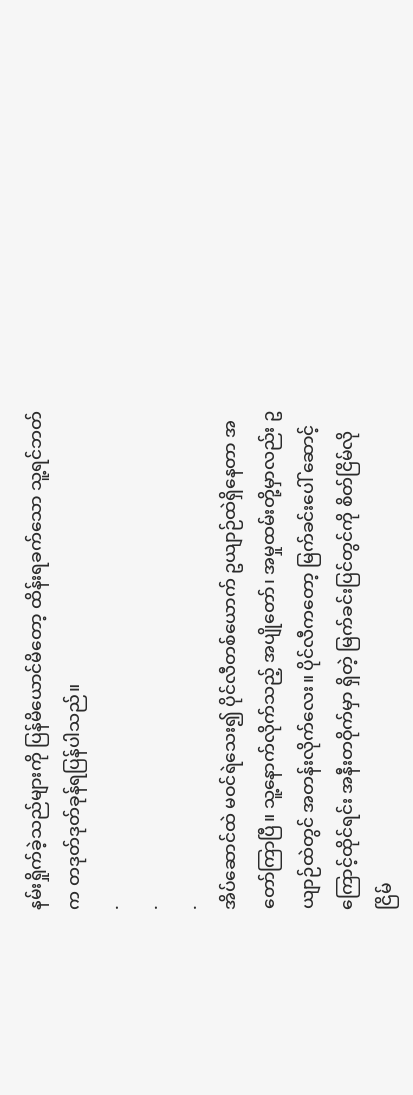နမ်းရှိုက်ခဲ့သည်များကို ပြန်မိယောင်မိတော့ ထိန်းရခက်သော သူ့ရင်ဘတ်က တဒုတ်ဒုတ်ခုန်ရပြန်ပါသည်။
.
.
.
အိပ်ဆောင်ထဲ မဝင်ရဲသေး၍ ပိုင်လီတစ်ယောက် ဥယျာဉ်ထဲရှိနေတာ အတော်ကြာပြီ။ သူ့နောက်လိုက်သည့် အပျိုတော်၊ အမှုထမ်းတို့မှာလည်း ဥယျာဉ်ထဲတွင် အတန်းလိုက်လေး။ ပိုင်လီကတော့ မြက်ခင်းပေါ် ဆောင့်ကြောင့်ထိုင်ရင်း အနီးတဝိုက်မှာ ရှိတဲ့ မြက်ခင်းပြင်တွင်ကို စိတ်ငြိမ်လို ငြိမ်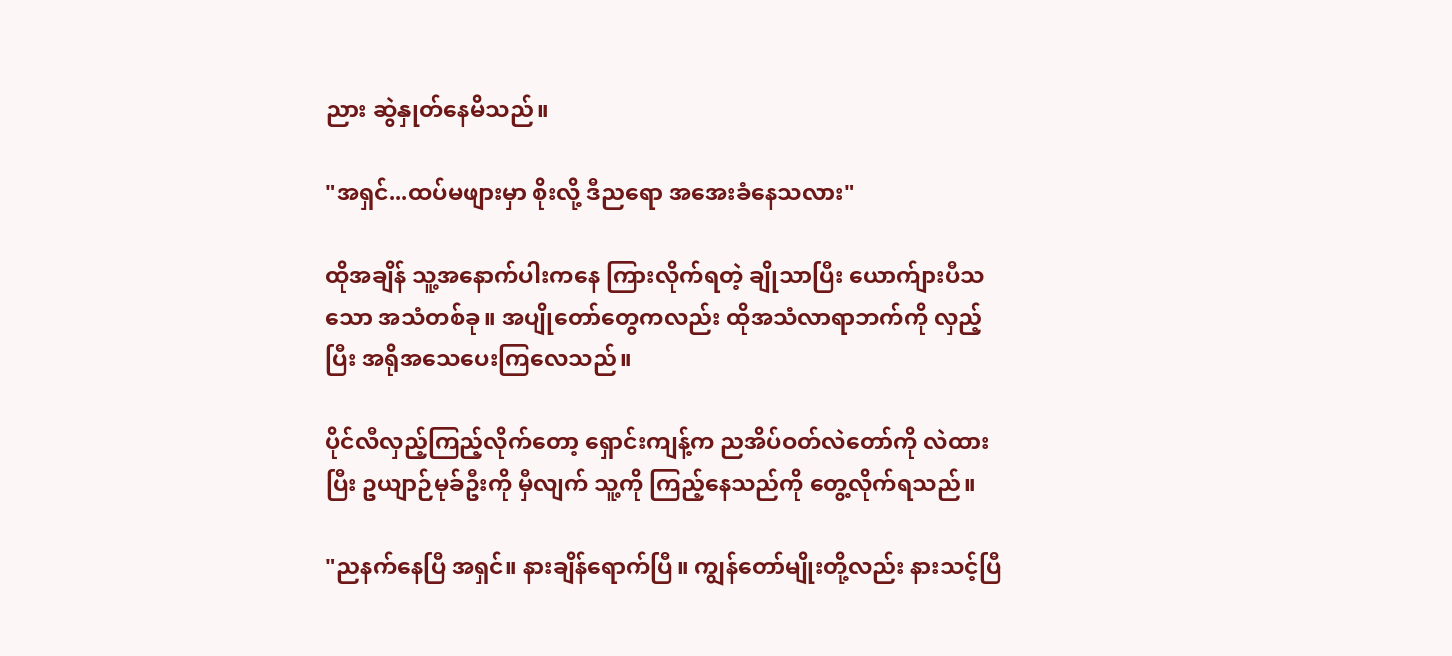ညား ဆွဲနှုတ်နေမိသည်။

"အရှင်...ထပ်မဖျားမှာ စိုးလို့ ဒီညရော အအေးခံနေသလား"

ထိုအချိန် သူ့အနောက်ပါးကနေ ကြားလိုက်ရတဲ့ ချိုသာပြီး ယောက်ျားပီသသော အသံတစ်ခု။ အပျိုတော်တွေကလည်း ထိုအသံလာရာဘက်ကို လှည့်ပြီး အရိုအသေပေးကြလေသည်။

ပိုင်လီလှည့်ကြည့်လိုက်တော့ ရှောင်းကျန့်က ညအိပ်ဝတ်လဲတော်ကို လဲထားပြီး ဥယျာဉ်မုခ်ဦးကို မှီလျက် သူ့ကို ကြည့်နေသည်ကို တွေ့လိုက်ရသည်။

"ညနက်နေပြီ အရှင်။ နားချိန်ရောက်ပြီ။ ကျွန်တော်မျိုးတို့လည်း နားသင့်ပြီ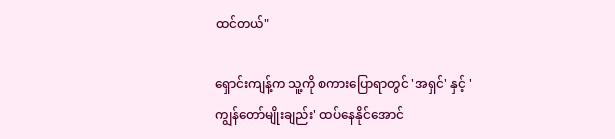ထင်တယ်"

ရှောင်းကျန့်က သူ့ကို စကားပြောရာတွင် 'အရှင်' နှင့် 'ကျွန်တော်မျိုးချည်း' ထပ်နေနိုင်အောင်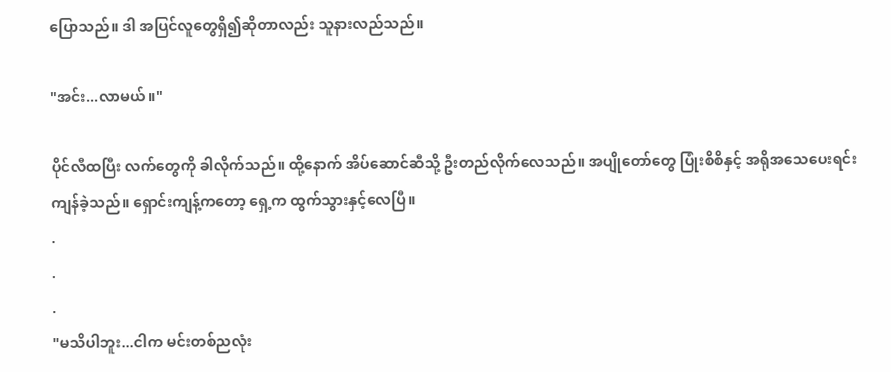ပြောသည်။ ဒါ အပြင်လူတွေရှိ၍ဆိုတာလည်း သူနားလည်သည်။

"အင်း...လာမယ်။"

ပိုင်လီထပြီး လက်တွေကို ခါလိုက်သည်။ ထို့နောက် အိပ်ဆောင်ဆီသို့ ဦးတည်လိုက်လေသည်။ အပျိုတော်တွေ ပြုံးစိစိနှင့် အရိုအသေပေးရင်း ကျန်ခဲ့သည်။ ရှောင်းကျန့်ကတော့ ရှေ့က ထွက်သွားနှင့်လေပြီ။
.
.
.
"မသိပါဘူး...ငါက မင်းတစ်ညလုံး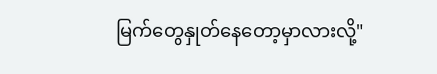မြက်တွေနှုတ်နေတော့မှာလားလို့"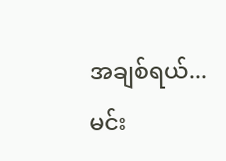အချစ်ရယ်...မင်း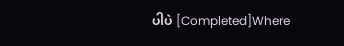ပါပဲ [Completed]Where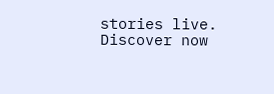stories live. Discover now